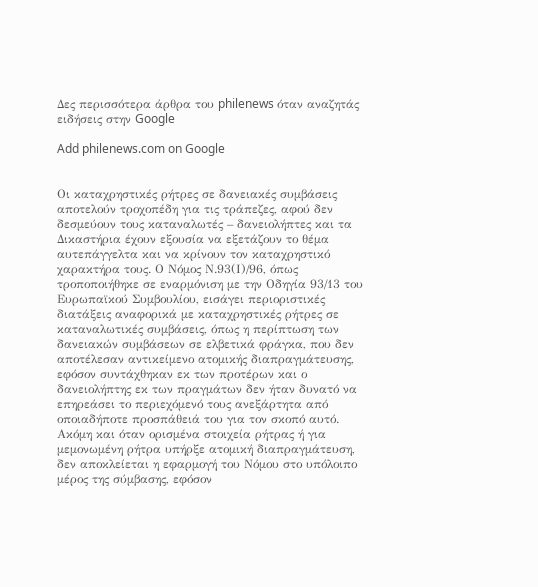Δες περισσότερα άρθρα του philenews όταν αναζητάς ειδήσεις στην Google

Add philenews.com on Google


Οι καταχρηστικές ρήτρες σε δανειακές συμβάσεις αποτελούν τροχοπέδη για τις τράπεζες, αφού δεν δεσμεύουν τους καταναλωτές – δανειολήπτες και τα Δικαστήρια έχουν εξουσία να εξετάζουν το θέμα αυτεπάγγελτα και να κρίνουν τον καταχρηστικό χαρακτήρα τους. Ο Νόμος Ν.93(Ι)/96, όπως τροποποιήθηκε σε εναρμόνιση με την Οδηγία 93/13 του Ευρωπαϊκού Συμβουλίου, εισάγει περιοριστικές διατάξεις αναφορικά με καταχρηστικές ρήτρες σε καταναλωτικές συμβάσεις, όπως η περίπτωση των δανειακών συμβάσεων σε ελβετικά φράγκα, που δεν αποτέλεσαν αντικείμενο ατομικής διαπραγμάτευσης, εφόσον συντάχθηκαν εκ των προτέρων και ο δανειολήπτης εκ των πραγμάτων δεν ήταν δυνατό να επηρεάσει το περιεχόμενό τους ανεξάρτητα από οποιαδήποτε προσπάθειά του για τον σκοπό αυτό. Ακόμη και όταν ορισμένα στοιχεία ρήτρας ή για μεμονωμένη ρήτρα υπήρξε ατομική διαπραγμάτευση, δεν αποκλείεται η εφαρμογή του Νόμου στο υπόλοιπο μέρος της σύμβασης, εφόσον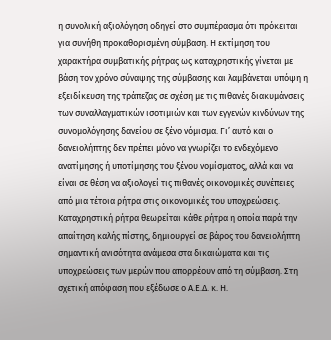η συνολική αξιολόγηση οδηγεί στο συμπέρασμα ότι πρόκειται για συνήθη προκαθορισμένη σύμβαση. Η εκτίμηση του χαρακτήρα συμβατικής ρήτρας ως καταχρηστικής γίνεται με βάση τον χρόνο σύναψης της σύμβασης και λαμβάνεται υπόψη η εξειδίκευση της τράπεζας σε σχέση με τις πιθανές διακυμάνσεις των συναλλαγματικών ισοτιμιών και των εγγενών κινδύνων της συνομολόγησης δανείου σε ξένο νόμισμα. Γι’ αυτό και ο δανειολήπτης δεν πρέπει μόνο να γνωρίζει το ενδεχόμενο ανατίμησης ή υποτίμησης του ξένου νομίσματος, αλλά και να είναι σε θέση να αξιολογεί τις πιθανές οικονομικές συνέπειες από μια τέτοια ρήτρα στις οικονομικές του υποχρεώσεις.
Καταχρηστική ρήτρα θεωρείται κάθε ρήτρα η οποία παρά την απαίτηση καλής πίστης, δημιουργεί σε βάρος του δανειολήπτη σημαντική ανισότητα ανάμεσα στα δικαιώματα και τις υποχρεώσεις των μερών που απορρέουν από τη σύμβαση. Στη σχετική απόφαση που εξέδωσε ο Α.Ε.Δ. κ. Η.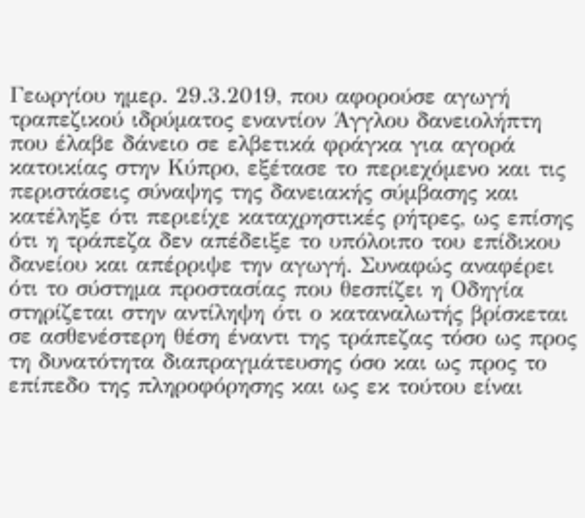Γεωργίου ημερ. 29.3.2019, που αφορούσε αγωγή τραπεζικού ιδρύματος εναντίον Άγγλου δανειολήπτη που έλαβε δάνειο σε ελβετικά φράγκα για αγορά κατοικίας στην Κύπρο, εξέτασε το περιεχόμενο και τις περιστάσεις σύναψης της δανειακής σύμβασης και κατέληξε ότι περιείχε καταχρηστικές ρήτρες, ως επίσης ότι η τράπεζα δεν απέδειξε το υπόλοιπο του επίδικου δανείου και απέρριψε την αγωγή. Συναφώς αναφέρει ότι το σύστημα προστασίας που θεσπίζει η Οδηγία στηρίζεται στην αντίληψη ότι ο καταναλωτής βρίσκεται σε ασθενέστερη θέση έναντι της τράπεζας τόσο ως προς τη δυνατότητα διαπραγμάτευσης όσο και ως προς το επίπεδο της πληροφόρησης και ως εκ τούτου είναι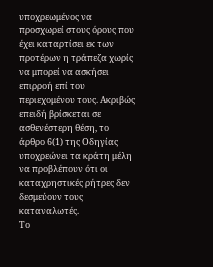υποχρεωμένος να προσχωρεί στους όρους που έχει καταρτίσει εκ των προτέρων η τράπεζα χωρίς να μπορεί να ασκήσει επιρροή επί του περιεχομένου τους. Ακριβώς επειδή βρίσκεται σε ασθενέστερη θέση, το άρθρο 6(1) της Οδηγίας υποχρεώνει τα κράτη μέλη να προβλέπουν ότι οι καταχρηστικές ρήτρες δεν δεσμεύουν τους καταναλωτές.
Το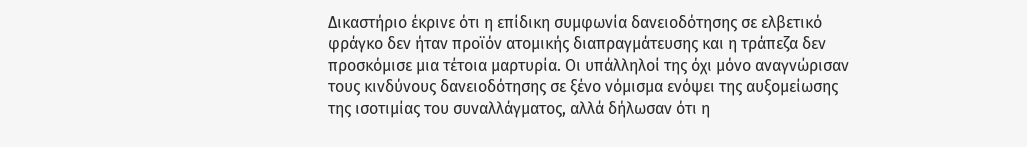Δικαστήριο έκρινε ότι η επίδικη συμφωνία δανειοδότησης σε ελβετικό φράγκο δεν ήταν προϊόν ατομικής διαπραγμάτευσης και η τράπεζα δεν προσκόμισε μια τέτοια μαρτυρία. Οι υπάλληλοί της όχι μόνο αναγνώρισαν τους κινδύνους δανειοδότησης σε ξένο νόμισμα ενόψει της αυξομείωσης της ισοτιμίας του συναλλάγματος, αλλά δήλωσαν ότι η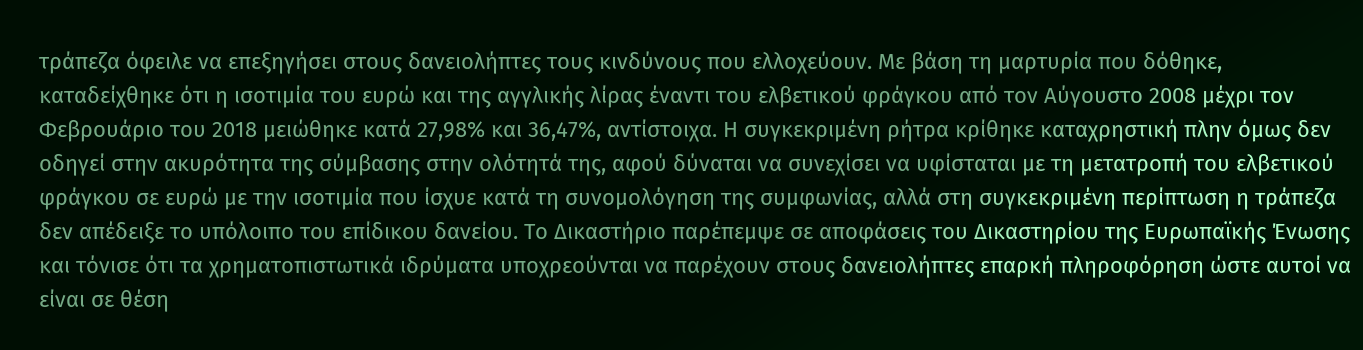τράπεζα όφειλε να επεξηγήσει στους δανειολήπτες τους κινδύνους που ελλοχεύουν. Με βάση τη μαρτυρία που δόθηκε, καταδείχθηκε ότι η ισοτιμία του ευρώ και της αγγλικής λίρας έναντι του ελβετικού φράγκου από τον Αύγουστο 2008 μέχρι τον Φεβρουάριο του 2018 μειώθηκε κατά 27,98% και 36,47%, αντίστοιχα. Η συγκεκριμένη ρήτρα κρίθηκε καταχρηστική πλην όμως δεν οδηγεί στην ακυρότητα της σύμβασης στην ολότητά της, αφού δύναται να συνεχίσει να υφίσταται με τη μετατροπή του ελβετικού φράγκου σε ευρώ με την ισοτιμία που ίσχυε κατά τη συνομολόγηση της συμφωνίας, αλλά στη συγκεκριμένη περίπτωση η τράπεζα δεν απέδειξε το υπόλοιπο του επίδικου δανείου. Το Δικαστήριο παρέπεμψε σε αποφάσεις του Δικαστηρίου της Ευρωπαϊκής Ένωσης και τόνισε ότι τα χρηματοπιστωτικά ιδρύματα υποχρεούνται να παρέχουν στους δανειολήπτες επαρκή πληροφόρηση ώστε αυτοί να είναι σε θέση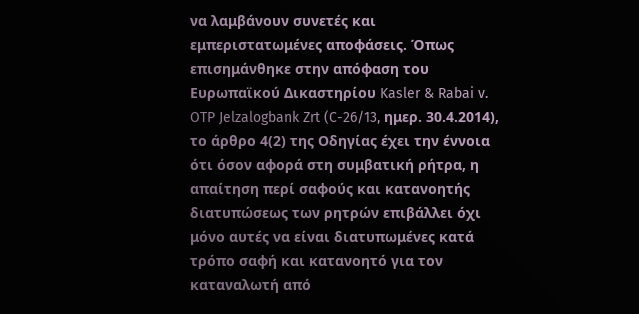να λαμβάνουν συνετές και εμπεριστατωμένες αποφάσεις. Όπως επισημάνθηκε στην απόφαση του Ευρωπαϊκού Δικαστηρίου Kasler & Rabai v. OTP Jelzalogbank Zrt (C-26/13, ημερ. 30.4.2014), το άρθρο 4(2) της Οδηγίας έχει την έννοια ότι όσον αφορά στη συμβατική ρήτρα, η απαίτηση περί σαφούς και κατανοητής διατυπώσεως των ρητρών επιβάλλει όχι μόνο αυτές να είναι διατυπωμένες κατά τρόπο σαφή και κατανοητό για τον καταναλωτή από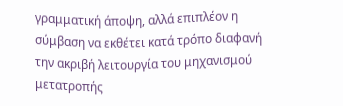γραμματική άποψη, αλλά επιπλέον η σύμβαση να εκθέτει κατά τρόπο διαφανή την ακριβή λειτουργία του μηχανισμού μετατροπής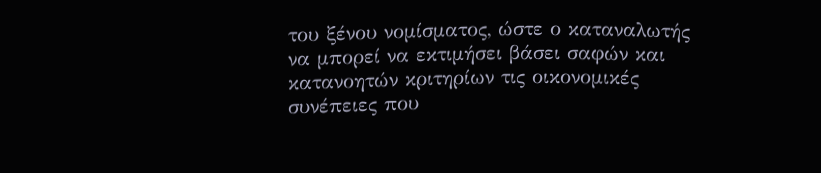του ξένου νομίσματος, ώστε ο καταναλωτής να μπορεί να εκτιμήσει βάσει σαφών και κατανοητών κριτηρίων τις οικονομικές συνέπειες που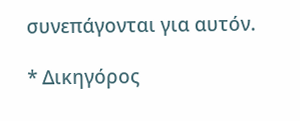συνεπάγονται για αυτόν.

* Δικηγόρος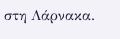στη Λάρνακα.